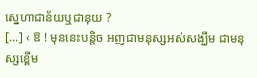ស្នេហាជាន័យឬជានុយ ?
[...] ‹ ឱ ! មុននេះបន្តិច អញជាមនុស្សអស់សង្ឃឹម ជាមនុស្សខ្ពើម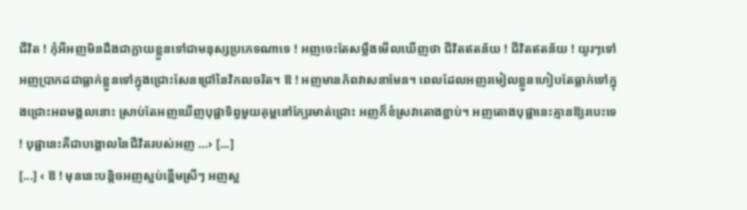ជីវិត ! កុំអីអញមិនដឹងជាក្លាយខ្លួនទៅជាមនុស្សប្រភេទណាទេ ! អញចេះតែសម្លឹងមើលឃើញថា ជីវិតឥតន័យ ! ជីវិតឥតន័យ ! យូរៗទៅអញប្រាកដជាធ្លាក់ខ្លួនទៅក្នុងជ្រោះសែនជ្រៅនៃវិកលចរិត។ ឱ ! អញមានភ័ពវាសនាមែន។ ពេលដែលអញរមៀលខ្លួនហៀបតែធ្លាក់ទៅក្នុងជ្រោះអពមង្គលនោះ ស្រាប់តែអញឃើញបុផ្ផាទិព្វមួយគុម្ពនៅក្បែរមាត់ជ្រោះ អញក៏ខំស្រវាតោងខ្ជាប់។ អញតោងបុផ្ផានេះគ្មានឱ្យរបេះទេ ! បុផ្ផានេះគឺជាបង្គោលនៃជីវិតរបស់អញ …› [...]
[...] ‹ ឱ ! មុននេះបន្តិចអញស្អប់ខ្ពើមស្រីៗ អញស្អ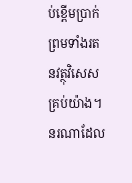ប់ខ្ពើមប្រាក់ ព្រមទាំងរតនវត្ថុវិសេសគ្រប់យ៉ាង។ នរណាដែល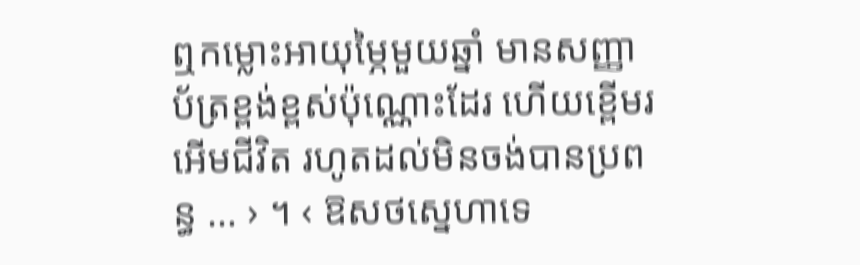ឮកម្លោះអាយុម្ភៃមួយឆ្នាំ មានសញ្ញាប័ត្រខ្ពង់ខ្ពស់ប៉ុណ្ណោះដែរ ហើយខ្ពើមរអើមជីវិត រហូតដល់មិនចង់បានប្រពន្ធ … › ។ ‹ ឱសថស្នេហាទេ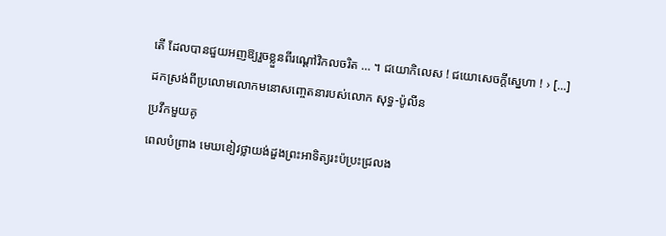តើ ដែលបានជួយអញឱ្យរួចខ្លួនពីរណ្ដៅវិកលចរិត … ។ ជយោកិលេស ! ជយោសេចក្ដីស្នេហា ! › [...]
ដកស្រង់ពីប្រលោមលោកមនោសញ្ចេតនារបស់លោក សុទ្ធ-ប៉ូលីន
ប្រវឹកមួយគូ
ពេលបំព្រាង មេឃខៀវថ្លាយង់ដួងព្រះអាទិត្យរះប៉ប្រះជ្រលង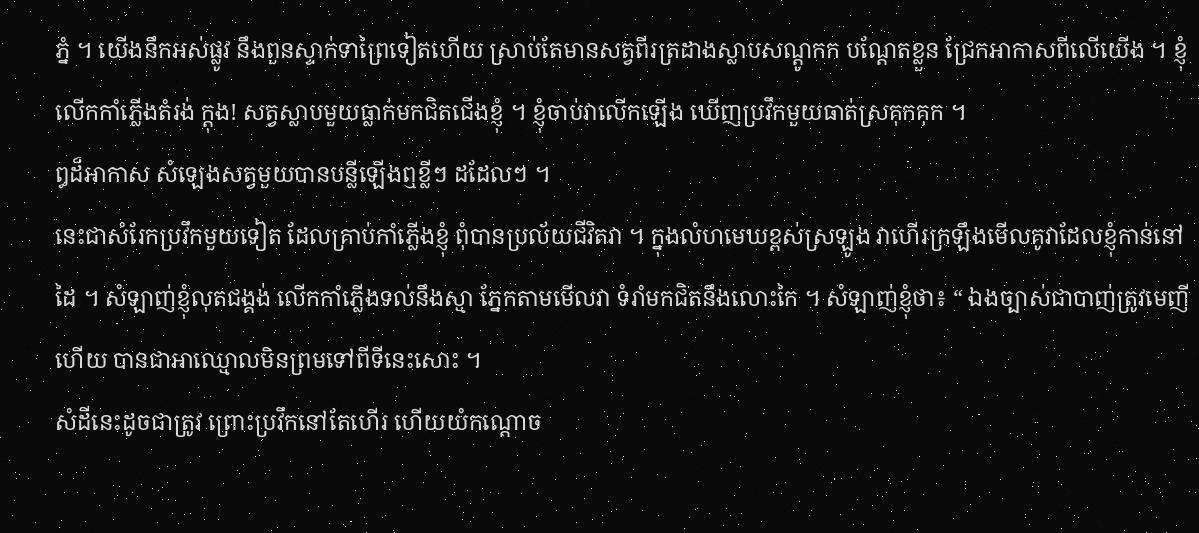ភ្នំ ។ យើងនឹកអស់ផ្លូវ នឹងពួនស្ទាក់ទាព្រៃទៀតហើយ ស្រាប់តែមានសត្វពីរត្រដាងស្លាបសណ្តូកក បណ្តែតខ្លួន ជ្រែកអាកាសពីលើយើង ។ ខ្ញុំលើកកាំភ្លើងតំរង់ ក្តុង! សត្វស្លាបមួយធ្លាក់មកជិតជើងខ្ញុំ ។ ខ្ញុំចាប់វាលើកឡើង ឃើញប្រវឹកមួយធាត់ស្រគុកគុក ។
ឰដ៏អាកាស សំឡេងសត្វមួយបានបន្លីឡើងឮខ្លីៗ ដដែលៗ ។
នេះជាសំរែកប្រវឹកមួយទៀត ដែលគ្រាប់កាំភ្លើងខ្ញុំ ពុំបានប្រល័យជីវិតវា ។ ក្នុងលំហមេឃខ្ពស់ស្រឡូង វាហើរក្រឡឹងមើលគូវាដែលខ្ញុំកាន់នៅដៃ ។ សំឡាញ់ខ្ញុំលុតជង្គង់ លើកកាំភ្លើងទល់នឹងស្មា ភ្នែកតាមមើលវា ទំរាំមកជិតនឹងលោះកៃ ។ សំឡាញ់ខ្ញុំថា៖ “ ឯងច្បាស់ជាបាញ់ត្រូវមេញីហើយ បានជាអាឈ្មោលមិនព្រមទៅពីទីនេះសោះ ។
សំដីនេះដូចជាត្រូវ ព្រោះប្រវឹកនៅតែហើរ ហើយយំកណ្តោច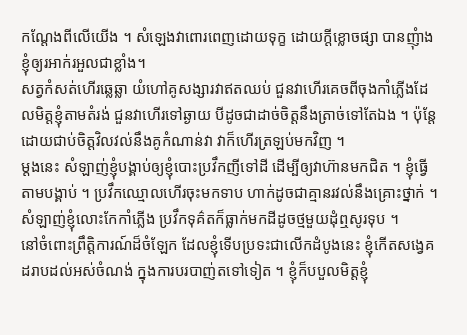កណ្តែងពីលើយើង ។ សំឡេងវាពោរពេញដោយទុក្ខ ដោយក្តីខ្លោចផ្សា បានញុំាងខ្ញុំឲ្យរអាក់រអួលជាខ្លាំង។
សត្វកំសត់ហើរឆ្លេឆ្លា យំហៅគូសង្សារវាឥតឈប់ ជួនវាហើរគេចពីចុងកាំភ្លើងដែលមិត្តខ្ញុំតាមតំរង់ ជួនវាហើរទៅឆ្ងាយ បីដូចជាដាច់ចិត្តនឹងត្រាច់ទៅតែឯង ។ ប៉ុន្តែដោយជាប់ចិត្តវិលវល់នឹងគូកំណាន់វា វាក៏ហើរត្រឡប់មកវិញ ។
ម្តងនេះ សំឡាញ់ខ្ញុំបង្គាប់ឲ្យខ្ញុំបោះប្រវឹកញីទៅដី ដើម្បីឲ្យវាហ៊ានមកជិត ។ ខ្ញុំធ្វើតាមបង្គាប់ ។ ប្រវឹកឈ្មោលហើរចុះមកទាប ហាក់ដូចជាគ្មានរវល់នឹងគ្រោះថ្នាក់ ។ សំឡាញ់ខ្ញុំលោះកែកាំភ្លើង ប្រវឹកទុគ៌តក៏ធ្លាក់មកដីដូចថ្មមួយដុំឮសូរទុប ។
នៅចំពោះព្រឹត្តិការណ៍ដ៏ចំឡែក ដែលខ្ញុំទើបប្រទះជាលើកដំបូងនេះ ខ្ញុំកើតសង្វេគដរាបដល់អស់ចំណង់ ក្នុងការបរបាញ់តទៅទៀត ។ ខ្ញុំក៏បបួលមិត្តខ្ញុំ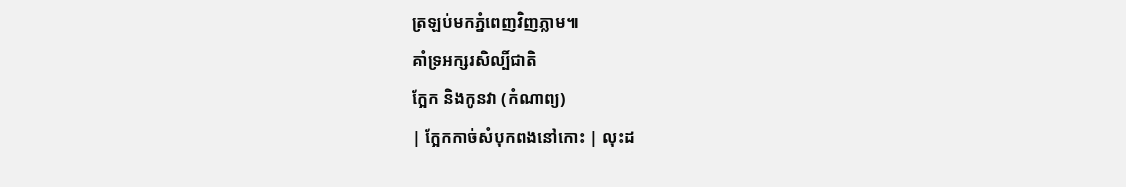ត្រឡប់មកភ្នំពេញវិញភ្លាម៕
គាំទ្រអក្សរសិល្បិ៍ជាតិ
ក្អែក និងកូនវា (កំណាព្យ)
| ក្អែកកាច់សំបុកពងនៅកោះ | លុះដ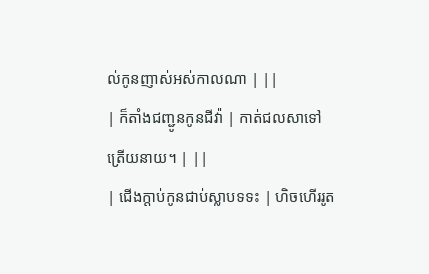ល់កូនញាស់អស់កាលណា | ||
| ក៏តាំងជញ្ជូនកូនជីវ៉ា | កាត់ជលសាទៅត្រើយនាយ។ | ||
| ជើងក្តាប់កូនជាប់ស្លាបទទះ | ហិចហើររូត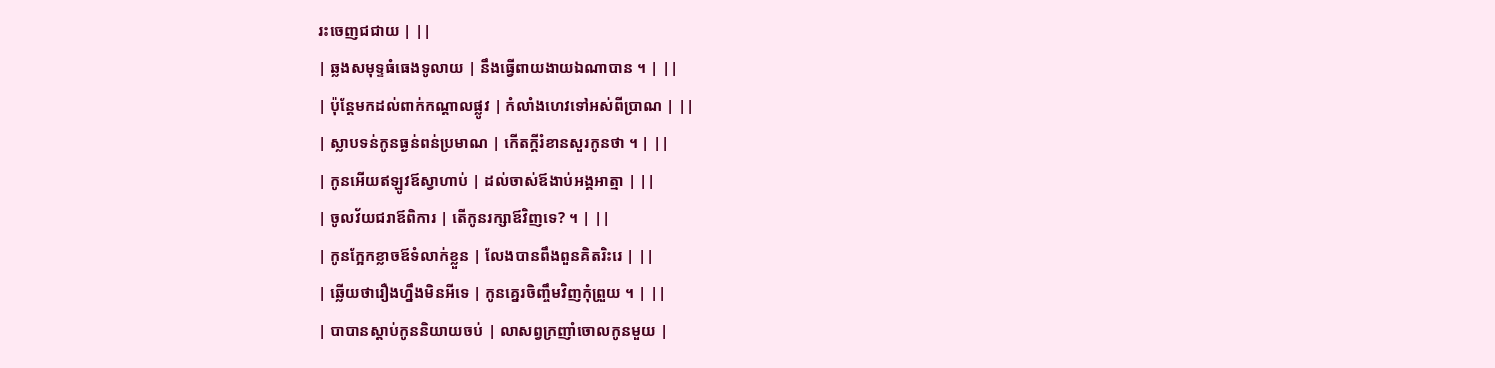រះចេញជជាយ | ||
| ឆ្លងសមុទ្ទធំធេងទូលាយ | នឹងធ្វើពាយងាយឯណាបាន ។ | ||
| ប៉ុន្តែមកដល់ពាក់កណ្តាលផ្លូវ | កំលាំងហេវទៅអស់ពីប្រាណ | ||
| ស្លាបទន់កូនធ្ងន់ពន់ប្រមាណ | កើតក្តីរំខានសួរកូនថា ។ | ||
| កូនអើយឥឡូវឪស្វាហាប់ | ដល់ចាស់ឪងាប់អង្គអាត្មា | ||
| ចូលវ័យជរាឪពិការ | តើកូនរក្សាឪវិញទេ? ។ | ||
| កូនក្អែកខ្លាចឪទំលាក់ខ្លួន | លែងបានពឹងពួនគិតរិះរេ | ||
| ឆ្លើយថារឿងហ្នឹងមិនអីទេ | កូនគ្នេរចិញ្ចឹមវិញកុំព្រួយ ។ | ||
| បាបានស្តាប់កូននិយាយចប់ | លាសព្វក្រញាំចោលកូនមួយ |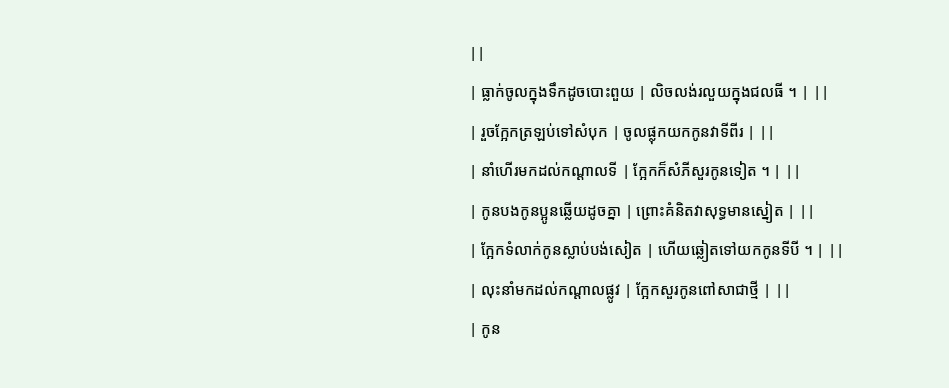||
| ធ្លាក់ចូលក្នុងទឹកដូចបោះពួយ | លិចលង់រលួយក្នុងជលធី ។ | ||
| រួចក្អែកត្រឡប់ទៅសំបុក | ចូលផ្លុកយកកូនវាទីពីរ | ||
| នាំហើរមកដល់កណ្តាលទី | ក្អែកក៏សំភីសួរកូនទៀត ។ | ||
| កូនបងកូនប្អូនឆ្លើយដូចគ្នា | ព្រោះគំនិតវាសុទ្ធមានស្នៀត | ||
| ក្អែកទំលាក់កូនស្លាប់បង់សៀត | ហើយឆ្លៀតទៅយកកូនទីបី ។ | ||
| លុះនាំមកដល់កណ្តាលផ្លូវ | ក្អែកសួរកូនពៅសាជាថ្មី | ||
| កូន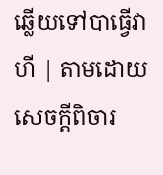ឆ្លើយទៅបាធ្វើវាហី | តាមដោយសេចក្តីពិចារ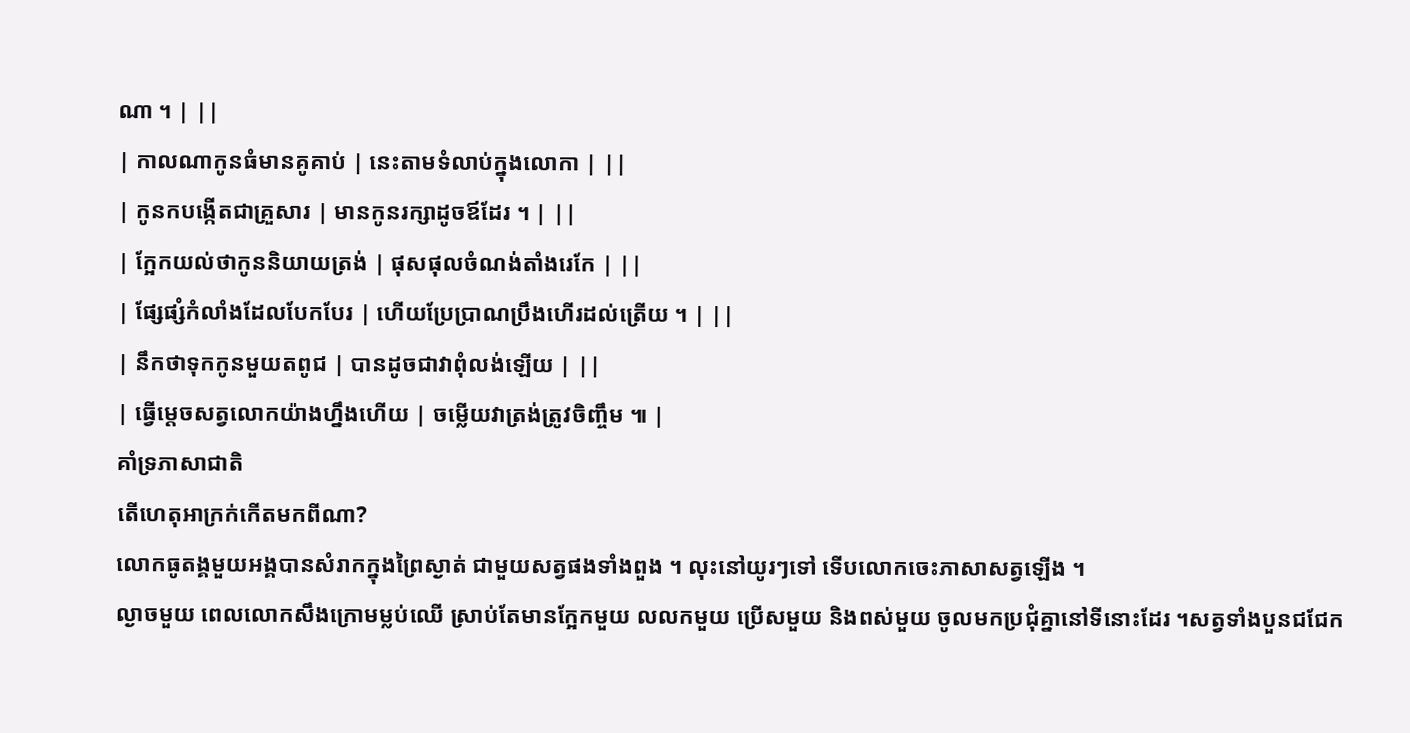ណា ។ | ||
| កាលណាកូនធំមានគូគាប់ | នេះតាមទំលាប់ក្នុងលោកា | ||
| កូនកបង្កើតជាគ្រួសារ | មានកូនរក្សាដូចឪដែរ ។ | ||
| ក្អែកយល់ថាកូននិយាយត្រង់ | ផុសផុលចំណង់តាំងរេកែ | ||
| ផ្សែផ្សំកំលាំងដែលបែកបែរ | ហើយប្រែប្រាណប្រឹងហើរដល់ត្រើយ ។ | ||
| នឹកថាទុកកូនមួយតពូជ | បានដូចជាវាពុំលង់ឡើយ | ||
| ធ្វើម្តេចសត្វលោកយ៉ាងហ្នឹងហើយ | ចម្លើយវាត្រង់ត្រូវចិញ្ចឹម ៕ |
គាំទ្រភាសាជាតិ
តើហេតុអាក្រក់កើតមកពីណា?
លោកធូតង្គមួយអង្គបានសំរាកក្នុងព្រៃស្ងាត់ ជាមួយសត្វផងទាំងពួង ។ លុះនៅយូរៗទៅ ទើបលោកចេះភាសាសត្វឡើង ។
ល្ងាចមួយ ពេលលោកសឹងក្រោមម្លប់ឈើ ស្រាប់តែមានក្អែកមួយ លលកមួយ ប្រើសមួយ និងពស់មួយ ចូលមកប្រជុំគ្នានៅទីនោះដែរ ។សត្វទាំងបួនជជែក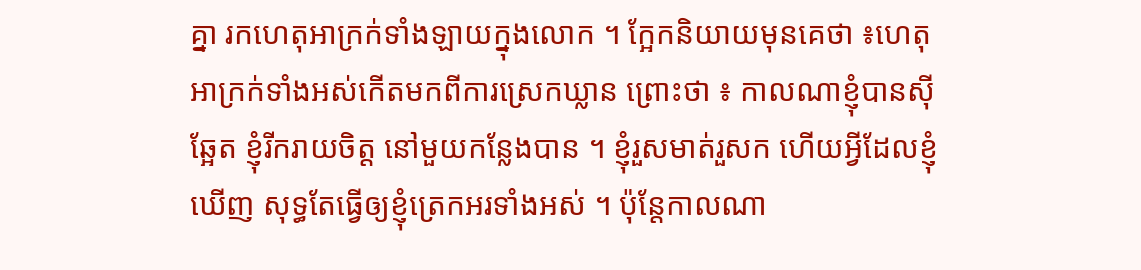គ្នា រកហេតុអាក្រក់ទាំងឡាយក្នុងលោក ។ ក្អែកនិយាយមុនគេថា ៖ហេតុអាក្រក់ទាំងអស់កើតមកពីការស្រេកឃ្លាន ព្រោះថា ៖ កាលណាខ្ញុំបានស៊ីឆ្អែត ខ្ញុំរីករាយចិត្ត នៅមួយកន្លែងបាន ។ ខ្ញុំរួសមាត់រួសក ហើយអ្វីដែលខ្ញុំឃើញ សុទ្ធតែធ្វើឲ្យខ្ញុំត្រេកអរទាំងអស់ ។ ប៉ុន្តែកាលណា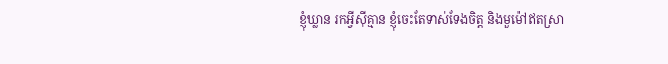ខ្ញុំឃ្លាន រកអ្វីស៊ីគ្មាន ខ្ញុំចេះតែទាស់ទែងចិត្ត និងមួម៉ៅឥតស្រា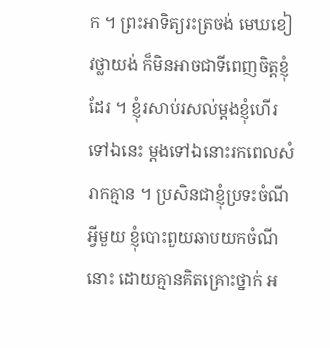ក ។ ព្រះអាទិត្យរះត្រចង់ មេឃខៀវថ្លាយង់ ក៏មិនអាចជាទីពេញចិត្តខ្ញុំដែរ ។ ខ្ញុំរសាប់រសល់ម្តងខ្ញុំហើរទៅឯនេះ ម្តងទៅឯនោះរកពេលសំរាកគ្មាន ។ ប្រសិនជាខ្ញុំប្រទះចំណីអ្វីមួយ ខ្ញុំបោះពួយឆាបយកចំណីនោះ ដោយគ្មានគិតគ្រោះថ្នាក់ អ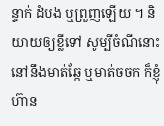ន្ទាក់ ដំបង ឬព្រួញឡើយ ។ និយាយឲ្យខ្លីទៅ សូម្បីចំណីនោះនៅនឹងមាត់ឆ្កែ ឬមាត់ចចក ក៏ខ្ញុំហ៊ាន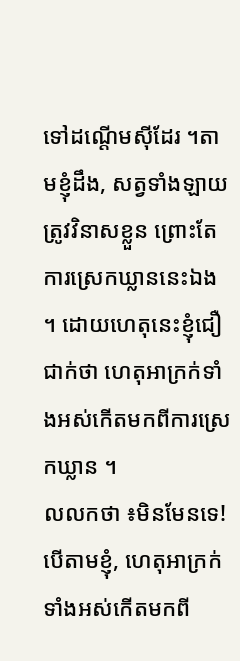ទៅដណ្តើមស៊ីដែរ ។តាមខ្ញុំដឹង, សត្វទាំងឡាយត្រូវវិនាសខ្លួន ព្រោះតែការស្រេកឃ្លាននេះឯង ។ ដោយហេតុនេះខ្ញុំជឿជាក់ថា ហេតុអាក្រក់ទាំងអស់កើតមកពីការស្រេកឃ្លាន ។
លលកថា ៖មិនមែនទេ! បើតាមខ្ញុំ, ហេតុអាក្រក់ទាំងអស់កើតមកពី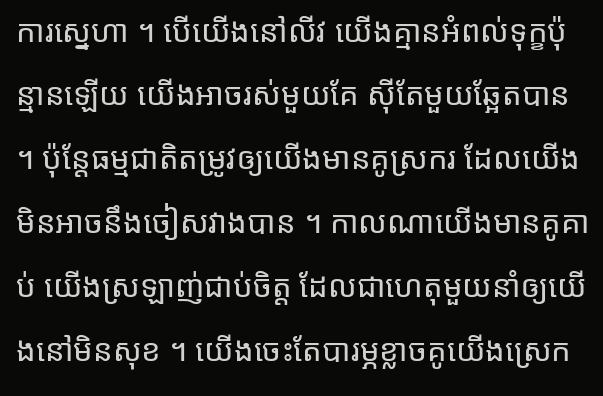ការស្នេហា ។ បើយើងនៅលីវ យើងគ្មានអំពល់ទុក្ខប៉ុន្មានឡើយ យើងអាចរស់មួយគែ ស៊ីតែមួយឆ្អែតបាន ។ ប៉ុន្តែធម្មជាតិតម្រូវឲ្យយើងមានគូស្រករ ដែលយើងមិនអាចនឹងចៀសវាងបាន ។ កាលណាយើងមានគូគាប់ យើងស្រឡាញ់ជាប់ចិត្ត ដែលជាហេតុមួយនាំឲ្យយើងនៅមិនសុខ ។ យើងចេះតែបារម្ភខ្លាចគូយើងស្រេក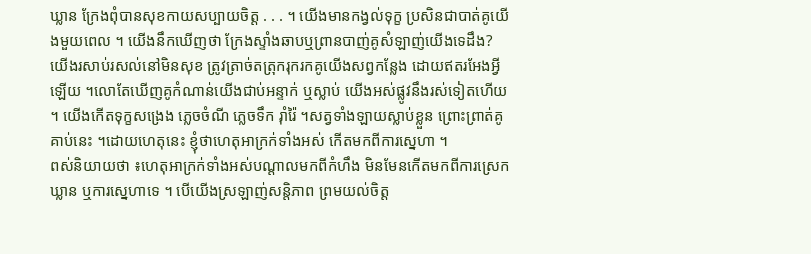ឃ្លាន ក្រែងពុំបានសុខកាយសប្បាយចិត្ត . . . ។ យើងមានកង្វល់ទុក្ខ ប្រសិនជាបាត់គូយើងមួយពេល ។ យើងនឹកឃើញថា ក្រែងស្ទាំងឆាបឬព្រានបាញ់គូសំឡាញ់យើងទេដឹង? យើងរសាប់រសល់នៅមិនសុខ ត្រូវត្រាច់តត្រុករុករកគូយើងសព្វកន្លែង ដោយឥតរអែងអ្វីឡើយ ។លោតែឃើញគូកំណាន់យើងជាប់អន្ទាក់ ឬស្លាប់ យើងអស់ផ្លូវនឹងរស់ទៀតហើយ ។ យើងកើតទុក្ខសង្រេង ភ្លេចចំណី ភ្លេចទឹក រ៉ាំរ៉ៃ ។សត្វទាំងឡាយស្លាប់ខ្លួន ព្រោះព្រាត់គូគាប់នេះ ។ដោយហេតុនេះ ខ្ញុំថាហេតុអាក្រក់ទាំងអស់ កើតមកពីការស្នេហា ។
ពស់និយាយថា ៖ហេតុអាក្រក់ទាំងអស់បណ្តាលមកពីកំហឹង មិនមែនកើតមកពីការស្រេកឃ្លាន ឬការស្នេហាទេ ។ បើយើងស្រឡាញ់សន្តិភាព ព្រមយល់ចិត្ត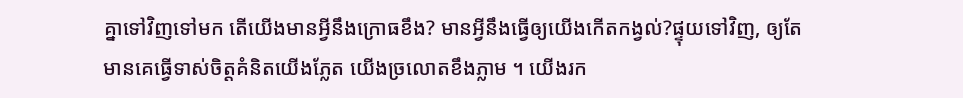គ្នាទៅវិញទៅមក តើយើងមានអ្វីនឹងក្រោធខឹង? មានអ្វីនឹងធ្វើឲ្យយើងកើតកង្វល់?ផ្ទុយទៅវិញ, ឲ្យតែមានគេធ្វើទាស់ចិត្តគំនិតយើងភ្លែត យើងច្រលោតខឹងភ្លាម ។ យើងរក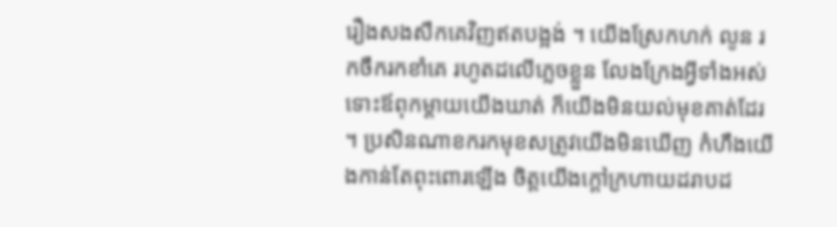រឿងសងសឹកគេវិញឥតបង្អង់ ។ យើងស្រែកហក់ លូន រកចឹករកខាំគេ រហូតដលើភ្លេចខ្លួន លែងក្រែងអ្វីទាំងអស់ ទោះឪពុកម្តាយយើងឃាត់ ក៏យើងមិនយល់មុខគាត់ដែរ ។ ប្រសិនណាខករកមុខសត្រូវយើងមិនឃើញ កំហឹងយើងកាន់តែពុះពោរឡើង ចិត្តយើងក្តៅក្រហាយដរាបដ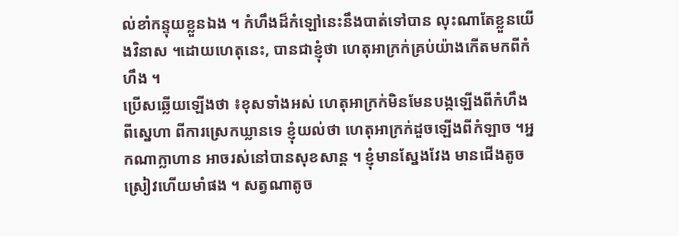ល់ខាំកន្ទុយខ្លួនឯង ។ កំហឹងដ៏កំឡៅនេះនឹងបាត់ទៅបាន លុះណាតែខ្លួនយើងវិនាស ។ដោយហេតុនេះ, បានជាខ្ញុំថា ហេតុអាក្រក់គ្រប់យ៉ាងកើតមកពីកំហឹង ។
ប្រើសឆ្លើយឡើងថា ៖ខុសទាំងអស់ ហេតុអាក្រក់មិនមែនបង្កឡើងពីកំហឹង ពីស្នេហា ពីការស្រេកឃ្លានទេ ខ្ញុំយល់ថា ហេតុអាក្រក់ដួចឡើងពីកំឡាច ។អ្នកណាក្លាហាន អាចរស់នៅបានសុខសាន្ត ។ ខ្ញុំមានស្នែងវែង មានជើងតូចស្រៀវហើយមាំផង ។ សត្វណាតូច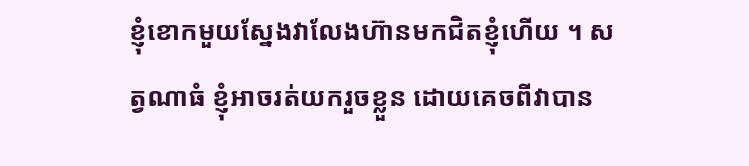ខ្ញុំខោកមួយស្នែងវាលែងហ៊ានមកជិតខ្ញុំហើយ ។ សត្វណាធំ ខ្ញុំអាចរត់យករួចខ្លួន ដោយគេចពីវាបាន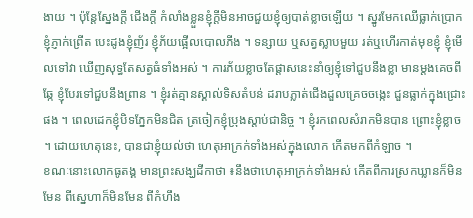ងាយ ។ ប៉ុន្តែស្នែងក្តី ជើងក្តី កំលាំងខ្លួនខ្ញុំក្តីមិនអាចជួយខ្ញុំឲ្យបាត់ខ្លាចឡើយ ។ ស្នូរមែកឈើធ្លាក់ប្រោក ខ្ញុំភ្ញាក់ព្រើត បេះដូងខ្ញុំញ័រ ខ្ញុំភ័យផ្អើលបោលភីង ។ ទន្សាយ ឬសត្វស្លាបមួយ រត់ឬហើរកាត់មុខខ្ញុំ ខ្ញុំមើលទៅវា ឃើញសុទ្ធតែសត្វធំទាំងអស់ ។ ការភ័យខ្លាចតែផ្តាសនេះនាំឲ្យខ្ញុំទៅជួបនឹងខ្លា មានម្តងគេចពីឆ្កែ ខ្ញុំបែរទៅជួបនឹងព្រាន ។ ខ្ញុំរត់គ្មានស្គាល់ទិសតំបន់ ដរាបភ្លាត់ជើងដួលគ្រេចចង្កេះ ជួនធ្លាក់ក្នុងជ្រោះផង ។ ពេលដេកខ្ញុំបិទភ្នែកមិនជិត ត្រចៀកខ្ញុំប្រុងស្តាប់ជានិច្ច ។ ខ្ញុំរកពេលសំរាកមិនបាន ព្រោះខ្ញុំខ្លាច ។ ដោយហេតុនេះ, បានជាខ្ញុំយល់ថា ហេតុអាក្រក់ទាំងអស់ក្នុងលោក កើតមកពីកំឡាច ។
ខណៈនោះលោកធូតង្គ មានព្រះសង្ឃដីកាថា ៖នឹងថាហេតុអាក្រក់ទាំងអស់ កើតពីការស្រកឃ្លានក៏មិនមែន ពីស្នេហាក៏មិនមែន ពីកំហឹង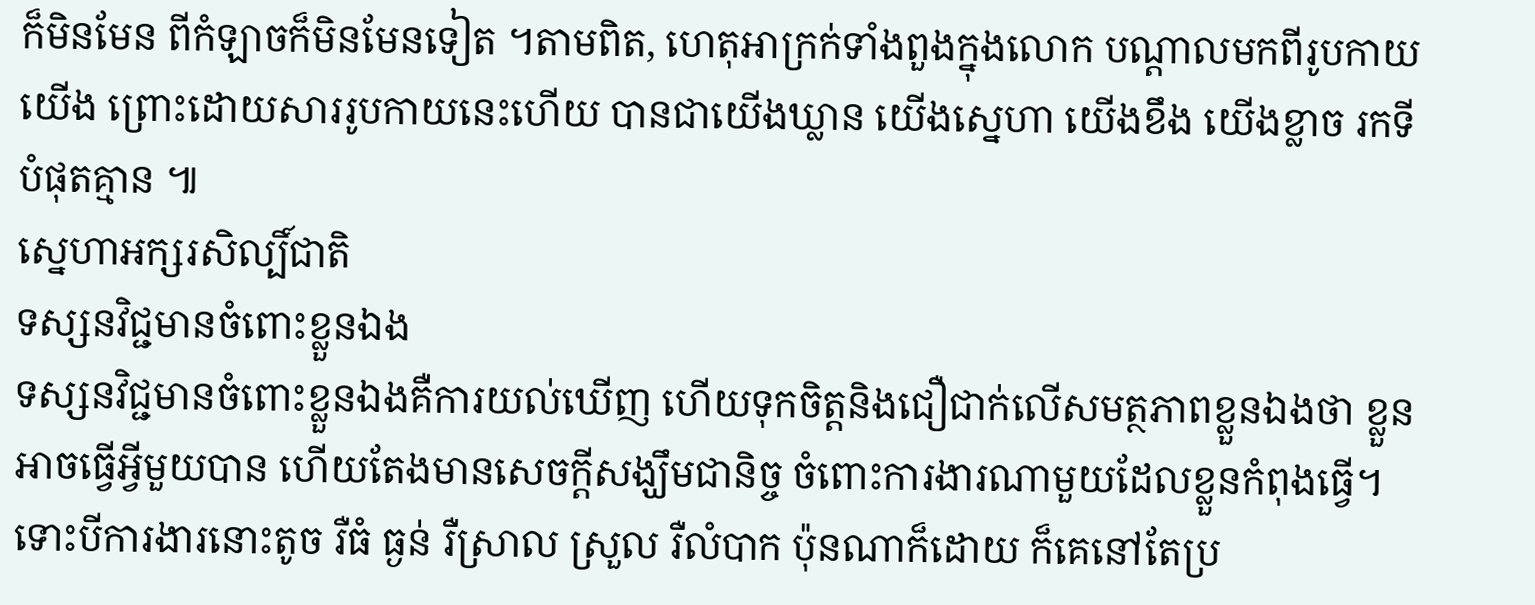ក៏មិនមែន ពីកំឡាចក៏មិនមែនទៀត ។តាមពិត, ហេតុអាក្រក់ទាំងពួងក្នុងលោក បណ្តាលមកពីរូបកាយយើង ព្រោះដោយសាររូបកាយនេះហើយ បានជាយើងឃ្លាន យើងស្នេហា យើងខឹង យើងខ្លាច រកទីបំផុតគ្មាន ៕
ស្នេហាអក្សរសិល្បិ៍ជាតិ
ទស្សនវិជ្ជមានចំពោះខ្លួនឯង
ទស្សនវិជ្ជមានចំពោះខ្លួនឯងគឺការយល់ឃើញ ហើយទុកចិត្តនិងជឿជាក់លើសមត្ថភាពខ្លួនឯងថា ខ្លួនអាចធ្វើអ្វីមួយបាន ហើយតែងមានសេចក្ដីសង្ឃឹមជានិច្ច ចំពោះការងារណាមួយដែលខ្លួនកំពុងធ្វើ។ ទោះបីការងារនោះតូច រឺធំ ធ្ងន់ រឺស្រាល ស្រួល រឺលំបាក ប៉ុនណាក៏ដោយ ក៏គេនៅតែប្រ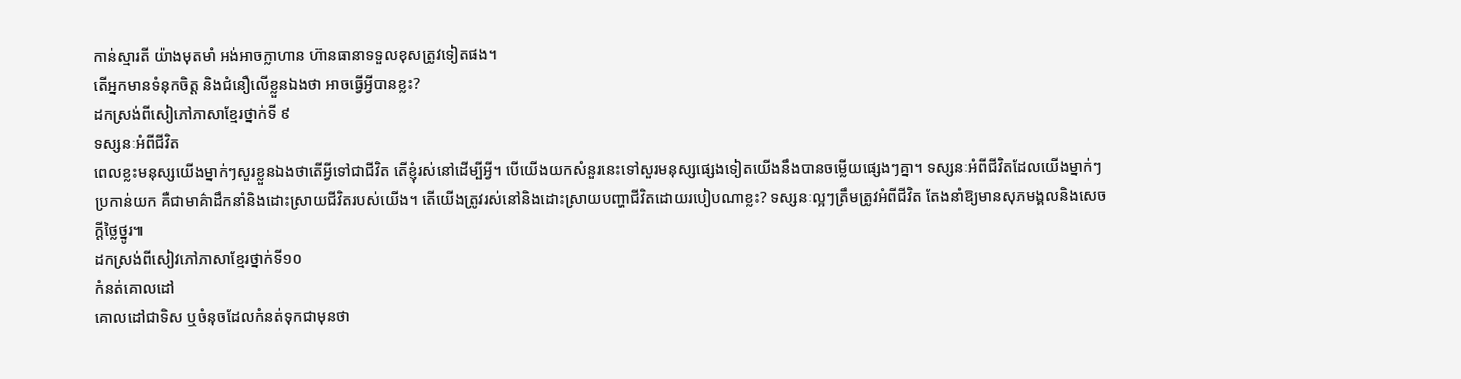កាន់ស្មារតី យ៉ាងមុតមាំ អង់អាចក្លាហាន ហ៊ានធានាទទួលខុសត្រូវទៀតផង។
តើអ្នកមានទំនុកចិត្ត និងជំនឿលើខ្លួនឯងថា អាចធ្វើអ្វីបានខ្លះ?
ដកស្រង់ពីសៀភៅភាសាខ្មែរថ្នាក់ទី ៩
ទស្សនៈអំពីជីវិត
ពេលខ្លះមនុស្សយើងម្នាក់ៗសួរខ្លួនឯងថាតើអ្វីទៅជាជីវិត តើខ្ញុំរស់នៅដើម្បីអ្វី។ បើយើងយកសំនួរនេះទៅសួរមនុស្សផ្សេងទៀតយើងនឹងបានចម្លើយផ្សេងៗគ្នា។ ទស្សនៈអំពីជីវិតដែលយើងម្នាក់ៗប្រកាន់យក គឺជាមាគ៌ាដឹកនាំនិងដោះស្រាយជីវិតរបស់យើង។ តើយើងត្រូវរស់នៅនិងដោះស្រាយបញ្ហាជីវិតដោយរបៀបណាខ្លះ? ទស្សនៈល្អៗត្រឹមត្រូវអំពីជីវិត តែងនាំឱ្យមានសុភមង្គលនិងសេចក្ដីថ្លៃថ្នូរ៕
ដកស្រង់ពីសៀវភៅភាសាខ្មែរថ្នាក់ទី១០
កំនត់គោលដៅ
គោលដៅជាទិស ឬចំនុចដែលកំនត់ទុកជាមុនថា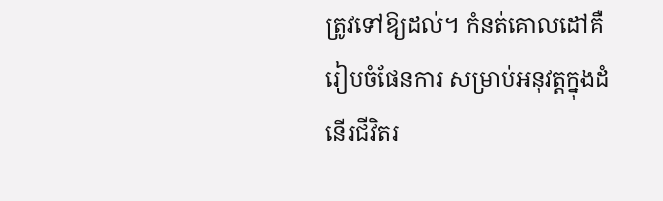ត្រូវទៅឱ្យដល់។ កំនត់គោលដៅគឺរៀបចំផែនការ សម្រាប់អនុវត្តក្នុងដំនើរជីវិតរ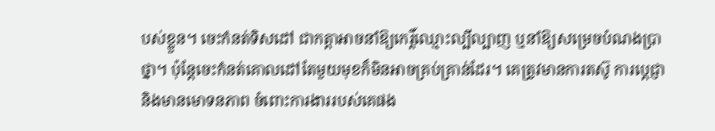បស់ខ្លួន។ ចេះកំនត់ទិសដៅ ជាកត្តាអាចនាំឱ្យកេរ្ដិ៍ឈ្មោះល្បីល្បាញ ឬនាំឱ្យសម្រេចបំណងប្រាថ្នា។ ប៉ុន្តែចេះកំនត់គោលដៅតែមួយមុខក៏មិនអាចគ្រប់គ្រាន់ដែរ។ គេត្រូវមានការតស៊ូ ការប្ដេជ្ញា និងមានមោទនភាព ចំពោះការងាររបស់គេផង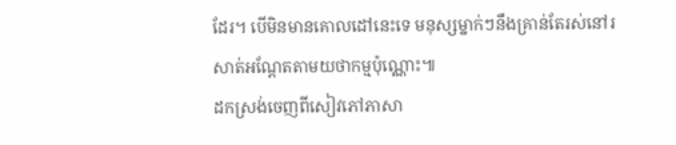ដែរ។ បើមិនមានគោលដៅនេះទេ មនុស្សម្នាក់ៗនឹងគ្រាន់តែរស់នៅរសាត់អណ្ដែតតាមយថាកម្មប៉ុណ្ណោះ៕
ដកស្រង់ចេញពីសៀវភៅភាសា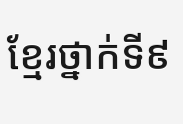ខ្មែរថ្នាក់ទី៩